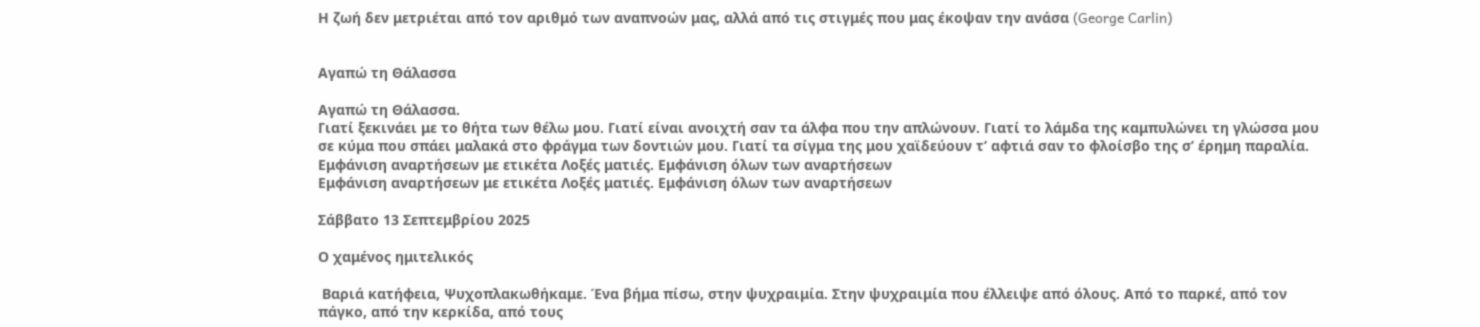Η ζωή δεν μετριέται από τον αριθμό των αναπνοών μας, αλλά από τις στιγμές που μας έκοψαν την ανάσα (George Carlin)


Αγαπώ τη Θάλασσα

Αγαπώ τη Θάλασσα.
Γιατί ξεκινάει με το θήτα των θέλω μου. Γιατί είναι ανοιχτή σαν τα άλφα που την απλώνουν. Γιατί το λάμδα της καμπυλώνει τη γλώσσα μου σε κύμα που σπάει μαλακά στο φράγμα των δοντιών μου. Γιατί τα σίγμα της μου χαϊδεύουν τ’ αφτιά σαν το φλοίσβο της σ’ έρημη παραλία.
Εμφάνιση αναρτήσεων με ετικέτα Λοξές ματιές. Εμφάνιση όλων των αναρτήσεων
Εμφάνιση αναρτήσεων με ετικέτα Λοξές ματιές. Εμφάνιση όλων των αναρτήσεων

Σάββατο 13 Σεπτεμβρίου 2025

Ο χαμένος ημιτελικός

 Βαριά κατήφεια, Ψυχοπλακωθήκαμε. Ένα βήμα πίσω, στην ψυχραιμία. Στην ψυχραιμία που έλλειψε από όλους. Από το παρκέ, από τον πάγκο, από την κερκίδα, από τους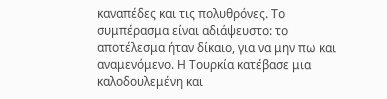καναπέδες και τις πολυθρόνες. Το συμπέρασμα είναι αδιάψευστο: το αποτέλεσμα ήταν δίκαιο, για να μην πω και αναμενόμενο. Η Τουρκία κατέβασε μια καλοδουλεμένη και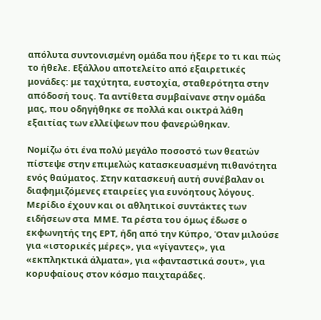απόλυτα συντονισμένη ομάδα που ήξερε το τι και πώς το ήθελε. Εξάλλου αποτελείτο από εξαιρετικές μονάδες: με ταχύτητα, ευστοχία, σταθερότητα στην απόδοσή τους. Τα αντίθετα συμβαίνανε στην ομάδα μας, που οδηγήθηκε σε πολλά και οικτρά λάθη εξαιτίας των ελλείψεων που φανερώθηκαν.

Νομίζω ότι ένα πολύ μεγάλο ποσοστό των θεατών πίστεψε στην επιμελώς κατασκευασμένη πιθανότητα ενός θαύματος. Στην κατασκευή αυτή συνέβαλαν οι διαφημιζόμενες εταιρείες για ευνόητους λόγους. Μερίδιο έχουν και οι αθλητικοί συντάκτες των ειδήσεων στα  ΜΜΕ. Τα ρέστα του όμως έδωσε ο εκφωνητής της ΕΡΤ, ήδη από την Κύπρο, Όταν μιλούσε για «ιστορικές μέρες», για «γίγαντες», για «εκπληκτικά άλματα», για «φανταστικά σουτ», για κορυφαίους στον κόσμο παιχταράδες.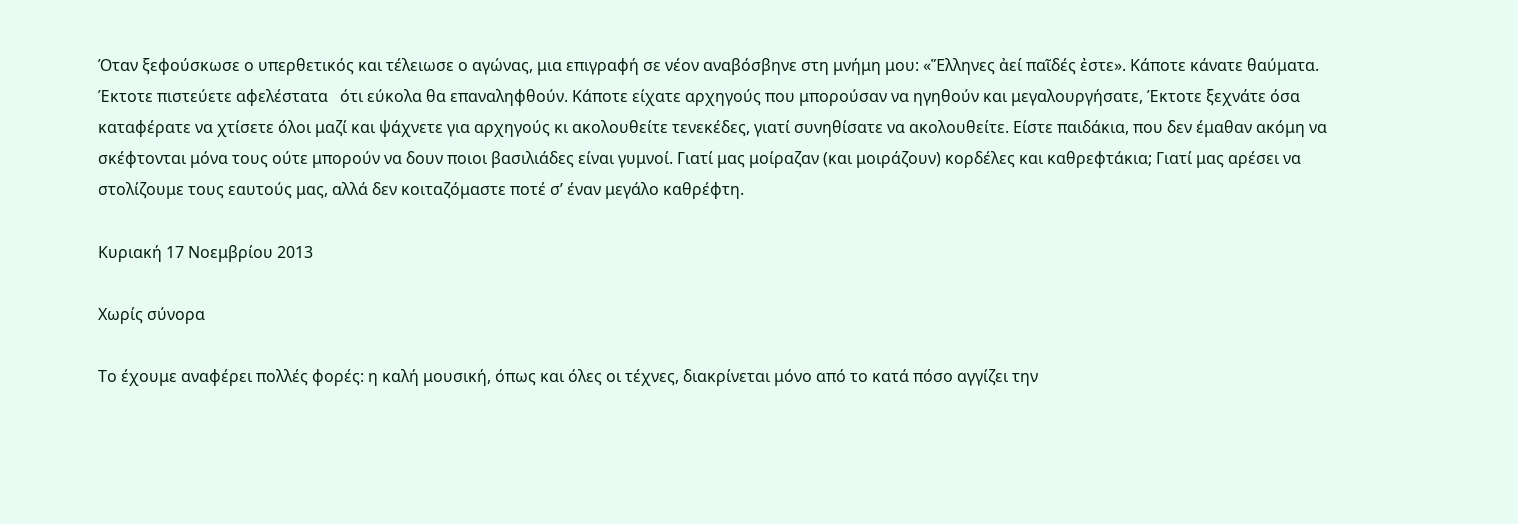Όταν ξεφούσκωσε ο υπερθετικός και τέλειωσε ο αγώνας, μια επιγραφή σε νέον αναβόσβηνε στη μνήμη μου: «Ἕλληνες ἀεί παῖδές ἐστε». Κάποτε κάνατε θαύματα. Έκτοτε πιστεύετε αφελέστατα   ότι εύκολα θα επαναληφθούν. Κάποτε είχατε αρχηγούς που μπορούσαν να ηγηθούν και μεγαλουργήσατε, Έκτοτε ξεχνάτε όσα καταφέρατε να χτίσετε όλοι μαζί και ψάχνετε για αρχηγούς κι ακολουθείτε τενεκέδες, γιατί συνηθίσατε να ακολουθείτε. Είστε παιδάκια, που δεν έμαθαν ακόμη να σκέφτονται μόνα τους ούτε μπορούν να δουν ποιοι βασιλιάδες είναι γυμνοί. Γιατί μας μοίραζαν (και μοιράζουν) κορδέλες και καθρεφτάκια; Γιατί μας αρέσει να στολίζουμε τους εαυτούς μας, αλλά δεν κοιταζόμαστε ποτέ σ’ έναν μεγάλο καθρέφτη.

Κυριακή 17 Νοεμβρίου 2013

Χωρίς σύνορα

Το έχουμε αναφέρει πολλές φορές: η καλή μουσική, όπως και όλες οι τέχνες, διακρίνεται μόνο από το κατά πόσο αγγίζει την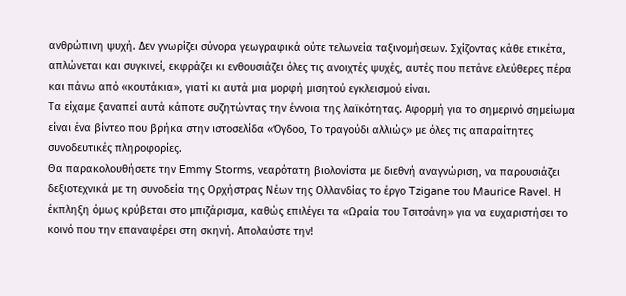ανθρώπινη ψυχή. Δεν γνωρίζει σύνορα γεωγραφικά ούτε τελωνεία ταξινομήσεων. Σχίζοντας κάθε ετικέτα, απλώνεται και συγκινεί, εκφράζει κι ενθουσιάζει όλες τις ανοιχτές ψυχές, αυτές που πετάνε ελεύθερες πέρα και πάνω από «κουτάκια», γιατί κι αυτά μια μορφή μισητού εγκλεισμού είναι.
Τα είχαμε ξαναπεί αυτά κάποτε συζητώντας την έννοια της λαϊκότητας. Αφορμή για το σημερινό σημείωμα είναι ένα βίντεο που βρήκα στην ιστοσελίδα «Όγδοο, Το τραγούδι αλλιώς» με όλες τις απαραίτητες συνοδευτικές πληροφορίες.
Θα παρακολουθήσετε την Emmy Storms, νεαρότατη βιολονίστα με διεθνή αναγνώριση, να παρουσιάζει δεξιοτεχνικά με τη συνοδεία της Ορχήστρας Νέων της Ολλανδίας το έργο Tzigane του Maurice Ravel. Η έκπληξη όμως κρύβεται στο μπιζάρισμα, καθώς επιλέγει τα «Ωραία του Τσιτσάνη» για να ευχαριστήσει το κοινό που την επαναφέρει στη σκηνή. Απολαύστε την!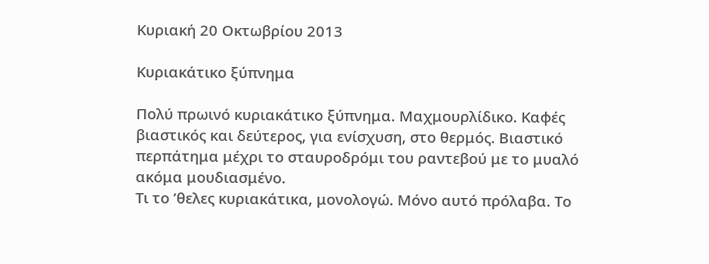Κυριακή 20 Οκτωβρίου 2013

Κυριακάτικο ξύπνημα

Πολύ πρωινό κυριακάτικο ξύπνημα. Μαχμουρλίδικο. Καφές βιαστικός και δεύτερος, για ενίσχυση, στο θερμός. Βιαστικό περπάτημα μέχρι το σταυροδρόμι του ραντεβού με το μυαλό ακόμα μουδιασμένο.
Τι το ’θελες κυριακάτικα, μονολογώ. Μόνο αυτό πρόλαβα. Το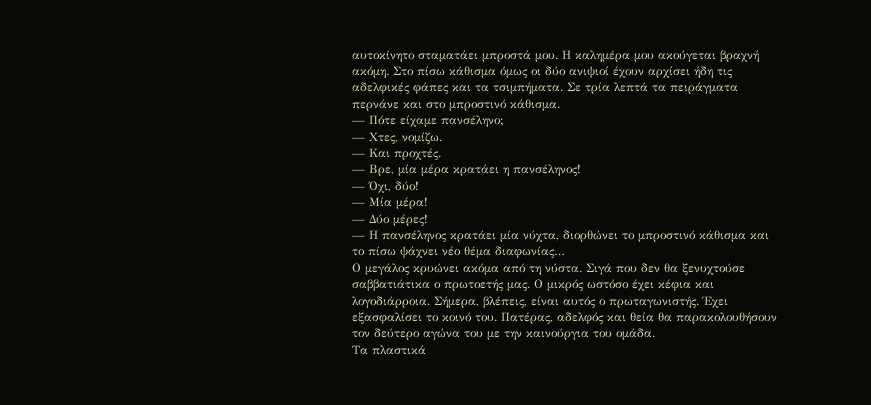αυτοκίνητο σταματάει μπροστά μου. Η καλημέρα μου ακούγεται βραχνή ακόμη. Στο πίσω κάθισμα όμως οι δύο ανιψιοί έχουν αρχίσει ήδη τις αδελφικές φάπες και τα τσιμπήματα. Σε τρία λεπτά τα πειράγματα περνάνε και στο μπροστινό κάθισμα.
— Πότε είχαμε πανσέληνο;
— Χτες, νομίζω.
— Και προχτές.
— Βρε, μία μέρα κρατάει η πανσέληνος!
— Όχι, δύο!
— Μία μέρα!
— Δύο μέρες!
— Η πανσέληνος κρατάει μία νύχτα, διορθώνει το μπροστινό κάθισμα και το πίσω ψάχνει νέο θέμα διαφωνίας…
Ο μεγάλος κρυώνει ακόμα από τη νύστα. Σιγά που δεν θα ξενυχτούσε σαββατιάτικα ο πρωτοετής μας. Ο μικρός ωστόσο έχει κέφια και λογοδιάρροια. Σήμερα, βλέπεις, είναι αυτός ο πρωταγωνιστής. Έχει εξασφαλίσει το κοινό του. Πατέρας, αδελφός και θεία θα παρακολουθήσουν τον δεύτερο αγώνα του με την καινούργια του ομάδα.
Τα πλαστικά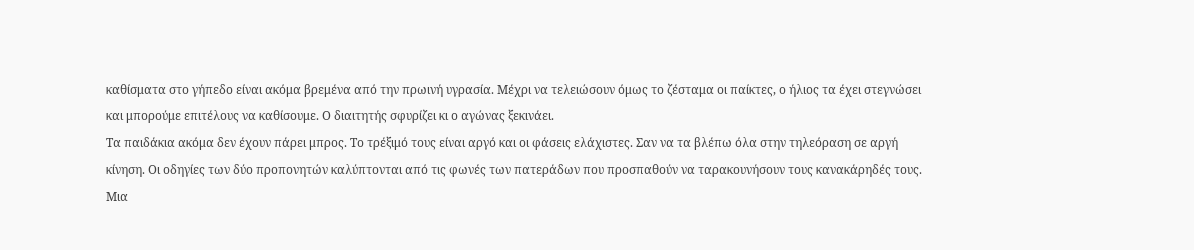καθίσματα στο γήπεδο είναι ακόμα βρεμένα από την πρωινή υγρασία. Μέχρι να τελειώσουν όμως το ζέσταμα οι παίκτες, ο ήλιος τα έχει στεγνώσει και μπορούμε επιτέλους να καθίσουμε. Ο διαιτητής σφυρίζει κι ο αγώνας ξεκινάει.
Τα παιδάκια ακόμα δεν έχουν πάρει μπρος. Το τρέξιμό τους είναι αργό και οι φάσεις ελάχιστες. Σαν να τα βλέπω όλα στην τηλεόραση σε αργή κίνηση. Οι οδηγίες των δύο προπονητών καλύπτονται από τις φωνές των πατεράδων που προσπαθούν να ταρακουνήσουν τους κανακάρηδές τους. Μια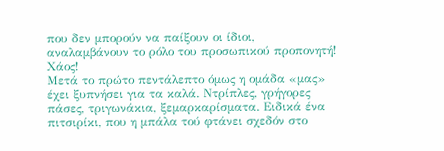που δεν μπορούν να παίξουν οι ίδιοι, αναλαμβάνουν το ρόλο του προσωπικού προπονητή! Χάος!
Μετά το πρώτο πεντάλεπτο όμως η ομάδα «μας» έχει ξυπνήσει για τα καλά. Ντρίπλες, γρήγορες πάσες, τριγωνάκια, ξεμαρκαρίσματα. Ειδικά ένα πιτσιρίκι, που η μπάλα τού φτάνει σχεδόν στο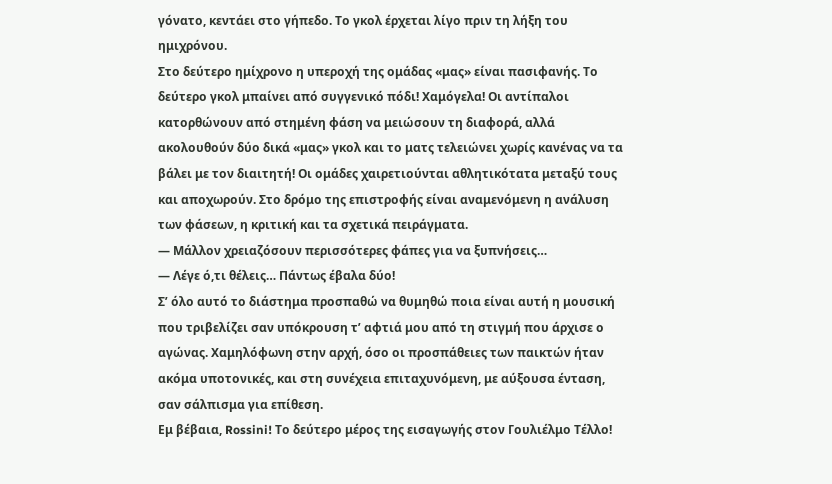γόνατο, κεντάει στο γήπεδο. Το γκολ έρχεται λίγο πριν τη λήξη του ημιχρόνου.
Στο δεύτερο ημίχρονο η υπεροχή της ομάδας «μας» είναι πασιφανής. Το δεύτερο γκολ μπαίνει από συγγενικό πόδι! Χαμόγελα! Οι αντίπαλοι κατορθώνουν από στημένη φάση να μειώσουν τη διαφορά, αλλά ακολουθούν δύο δικά «μας» γκολ και το ματς τελειώνει χωρίς κανένας να τα βάλει με τον διαιτητή! Οι ομάδες χαιρετιούνται αθλητικότατα μεταξύ τους και αποχωρούν. Στο δρόμο της επιστροφής είναι αναμενόμενη η ανάλυση των φάσεων, η κριτική και τα σχετικά πειράγματα.
— Μάλλον χρειαζόσουν περισσότερες φάπες για να ξυπνήσεις…
— Λέγε ό,τι θέλεις… Πάντως έβαλα δύο!
Σ’ όλο αυτό το διάστημα προσπαθώ να θυμηθώ ποια είναι αυτή η μουσική που τριβελίζει σαν υπόκρουση τ’ αφτιά μου από τη στιγμή που άρχισε ο αγώνας. Χαμηλόφωνη στην αρχή, όσο οι προσπάθειες των παικτών ήταν ακόμα υποτονικές, και στη συνέχεια επιταχυνόμενη, με αύξουσα ένταση, σαν σάλπισμα για επίθεση.
Εμ βέβαια, Rossini! Το δεύτερο μέρος της εισαγωγής στον Γουλιέλμο Τέλλο!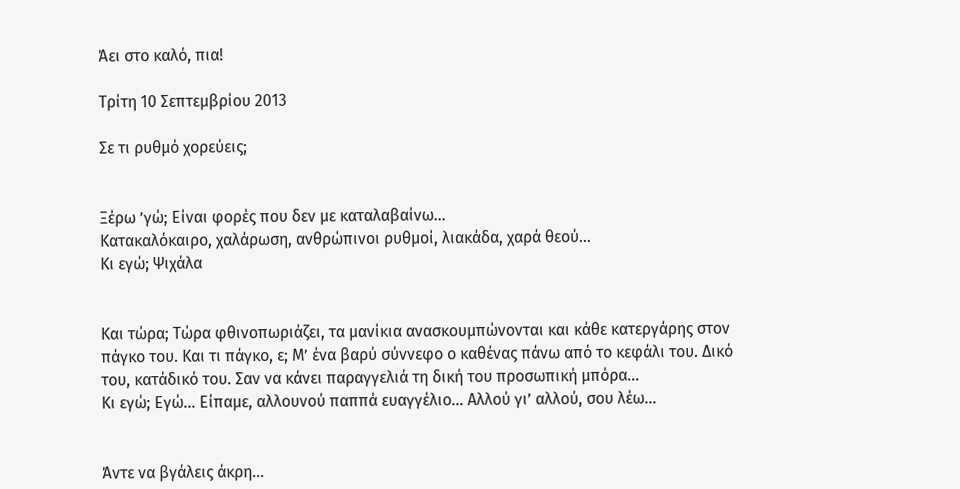Άει στο καλό, πια!

Τρίτη 10 Σεπτεμβρίου 2013

Σε τι ρυθμό χορεύεις;


Ξέρω ’γώ; Είναι φορές που δεν με καταλαβαίνω…
Κατακαλόκαιρο, χαλάρωση, ανθρώπινοι ρυθμοί, λιακάδα, χαρά θεού…
Κι εγώ; Ψιχάλα


Και τώρα; Τώρα φθινοπωριάζει, τα μανίκια ανασκουμπώνονται και κάθε κατεργάρης στον πάγκο του. Και τι πάγκο, ε; Μ’ ένα βαρύ σύννεφο ο καθένας πάνω από το κεφάλι του. Δικό του, κατάδικό του. Σαν να κάνει παραγγελιά τη δική του προσωπική μπόρα…
Κι εγώ; Εγώ… Είπαμε, αλλουνού παππά ευαγγέλιο… Αλλού γι’ αλλού, σου λέω…


Άντε να βγάλεις άκρη…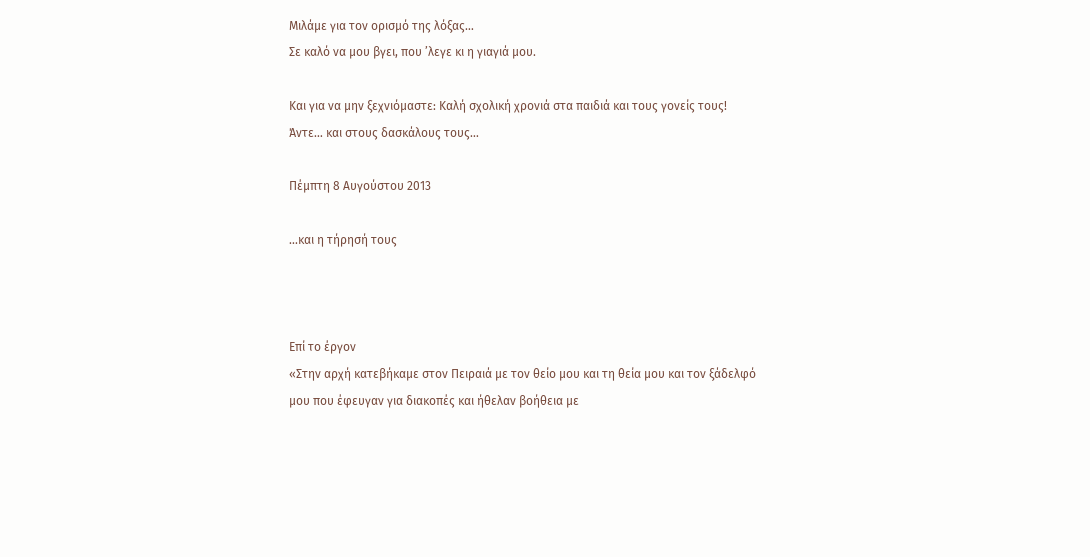Μιλάμε για τον ορισμό της λόξας…
Σε καλό να μου βγει, που ’λεγε κι η γιαγιά μου.

Και για να μην ξεχνιόμαστε: Καλή σχολική χρονιά στα παιδιά και τους γονείς τους!
Άντε… και στους δασκάλους τους…

Πέμπτη 8 Αυγούστου 2013

...και η τήρησή τους



Επί το έργον
«Στην αρχή κατεβήκαμε στον Πειραιά με τον θείο μου και τη θεία μου και τον ξάδελφό μου που έφευγαν για διακοπές και ήθελαν βοήθεια με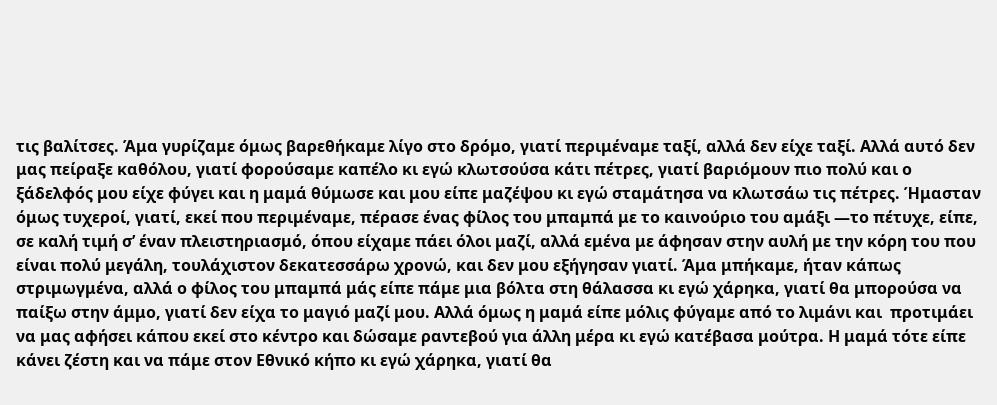τις βαλίτσες. Άμα γυρίζαμε όμως βαρεθήκαμε λίγο στο δρόμο, γιατί περιμέναμε ταξί, αλλά δεν είχε ταξί. Αλλά αυτό δεν μας πείραξε καθόλου, γιατί φορούσαμε καπέλο κι εγώ κλωτσούσα κάτι πέτρες, γιατί βαριόμουν πιο πολύ και ο ξάδελφός μου είχε φύγει και η μαμά θύμωσε και μου είπε μαζέψου κι εγώ σταμάτησα να κλωτσάω τις πέτρες. Ήμασταν όμως τυχεροί, γιατί, εκεί που περιμέναμε, πέρασε ένας φίλος του μπαμπά με το καινούριο του αμάξι —το πέτυχε, είπε, σε καλή τιμή σ’ έναν πλειστηριασμό, όπου είχαμε πάει όλοι μαζί, αλλά εμένα με άφησαν στην αυλή με την κόρη του που είναι πολύ μεγάλη, τουλάχιστον δεκατεσσάρω χρονώ, και δεν μου εξήγησαν γιατί. Άμα μπήκαμε, ήταν κάπως στριμωγμένα, αλλά ο φίλος του μπαμπά μάς είπε πάμε μια βόλτα στη θάλασσα κι εγώ χάρηκα, γιατί θα μπορούσα να παίξω στην άμμο, γιατί δεν είχα το μαγιό μαζί μου. Αλλά όμως η μαμά είπε μόλις φύγαμε από το λιμάνι και  προτιμάει να μας αφήσει κάπου εκεί στο κέντρο και δώσαμε ραντεβού για άλλη μέρα κι εγώ κατέβασα μούτρα. Η μαμά τότε είπε κάνει ζέστη και να πάμε στον Εθνικό κήπο κι εγώ χάρηκα, γιατί θα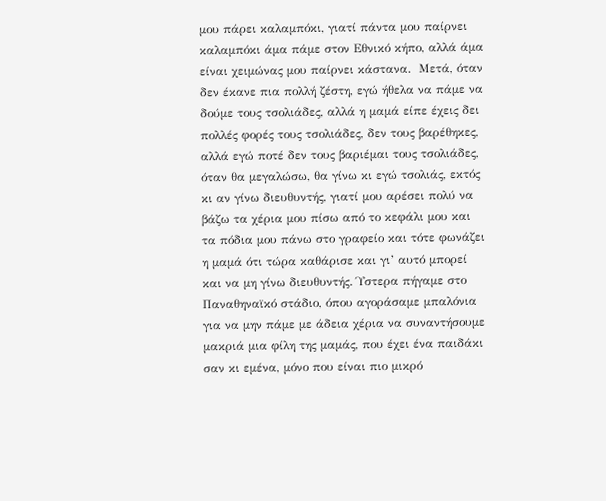μου πάρει καλαμπόκι, γιατί πάντα μου παίρνει καλαμπόκι άμα πάμε στον Εθνικό κήπο, αλλά άμα είναι χειμώνας μου παίρνει κάστανα.  Μετά, όταν δεν έκανε πια πολλή ζέστη, εγώ ήθελα να πάμε να δούμε τους τσολιάδες, αλλά η μαμά είπε έχεις δει πολλές φορές τους τσολιάδες, δεν τους βαρέθηκες, αλλά εγώ ποτέ δεν τους βαριέμαι τους τσολιάδες, όταν θα μεγαλώσω, θα γίνω κι εγώ τσολιάς, εκτός κι αν γίνω διευθυντής, γιατί μου αρέσει πολύ να βάζω τα χέρια μου πίσω από το κεφάλι μου και τα πόδια μου πάνω στο γραφείο και τότε φωνάζει η μαμά ότι τώρα καθάρισε και γι’ αυτό μπορεί και να μη γίνω διευθυντής. Ύστερα πήγαμε στο Παναθηναϊκό στάδιο, όπου αγοράσαμε μπαλόνια για να μην πάμε με άδεια χέρια να συναντήσουμε μακριά μια φίλη της μαμάς, που έχει ένα παιδάκι σαν κι εμένα, μόνο που είναι πιο μικρό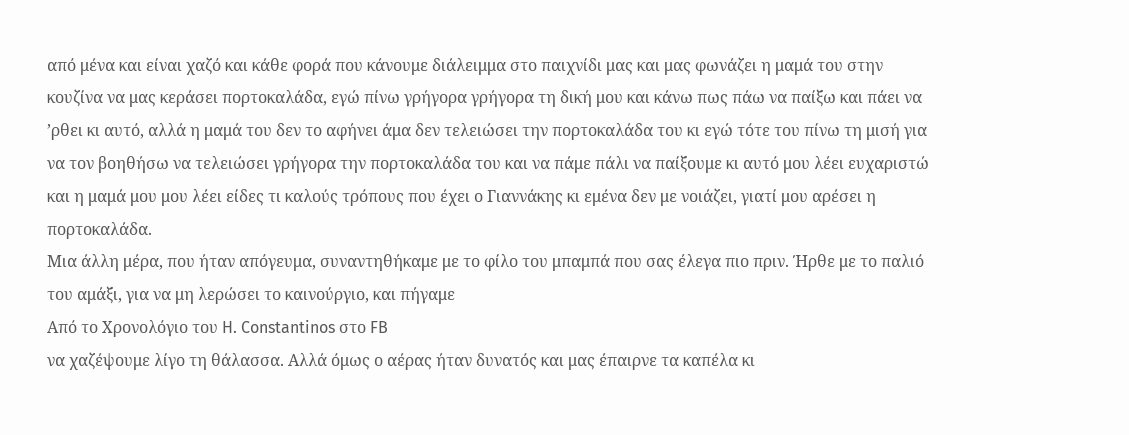από μένα και είναι χαζό και κάθε φορά που κάνουμε διάλειμμα στο παιχνίδι μας και μας φωνάζει η μαμά του στην κουζίνα να μας κεράσει πορτοκαλάδα, εγώ πίνω γρήγορα γρήγορα τη δική μου και κάνω πως πάω να παίξω και πάει να ’ρθει κι αυτό, αλλά η μαμά του δεν το αφήνει άμα δεν τελειώσει την πορτοκαλάδα του κι εγώ τότε του πίνω τη μισή για να τον βοηθήσω να τελειώσει γρήγορα την πορτοκαλάδα του και να πάμε πάλι να παίξουμε κι αυτό μου λέει ευχαριστώ και η μαμά μου μου λέει είδες τι καλούς τρόπους που έχει ο Γιαννάκης κι εμένα δεν με νοιάζει, γιατί μου αρέσει η πορτοκαλάδα.
Μια άλλη μέρα, που ήταν απόγευμα, συναντηθήκαμε με το φίλο του μπαμπά που σας έλεγα πιο πριν. Ήρθε με το παλιό του αμάξι, για να μη λερώσει το καινούργιο, και πήγαμε
Από το Χρονολόγιο του H. Constantinos στο FB
να χαζέψουμε λίγο τη θάλασσα. Αλλά όμως ο αέρας ήταν δυνατός και μας έπαιρνε τα καπέλα κι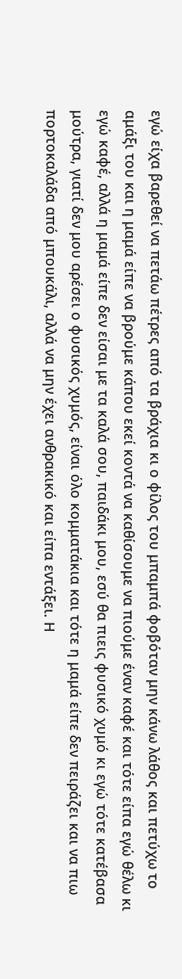εγώ είχα βαρεθεί να πετάω πέτρες από τα βράχια κι ο φίλος του μπαμπά φοβόταν μην κάνω λάθος και πετύχω το αμάξι του και η μαμά είπε να βρούμε κάπου εκεί κοντά να καθίσουμε να πιούμε έναν καφέ και τότε είπα εγώ θέλω κι εγώ καφέ, αλλά η μαμά είπε δεν είσαι με τα καλά σου, παιδάκι μου, εσύ θα πιεις φυσικό χυμό κι εγώ τότε κατέβασα μούτρα, γιατί δεν μου αρέσει ο φυσικός χυμός, είναι όλο κομματάκια και τότε η μαμά είπε δεν πειράζει και να πιω πορτοκαλάδα από μπουκάλι, αλλά να μην έχει ανθρακικό και είπα εντάξει. Η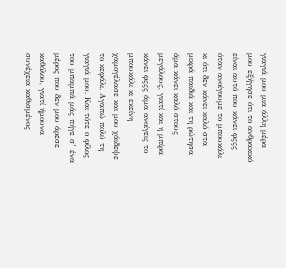γιαγιά μου μια άλλη μέρα μου εξήγησε ότι το ανθρακικό είναι αυτό που κάνει φςςς όταν ανοίγουμε το μπουκάλι κι ότι δεν κάνει καλό στα μικρά παιδιά και τη ρώτησα άμα κάνει καλό στους μεγάλους, γιατί και η μπίρα κάνει φςςς άμα ανοίγεις το μπουκάλι κι εκείνη χαμογέλασε και μου χάιδεψε το κεφάλι. Αγαπώ πολύ τη γιαγιά μου. Και τότε ο φίλος του μπαμπά μάς πήγε σ’ ένα μέρος που δεν μου άρεσε καθόλου, γιατί ήμουνα συνέχεια καθισμένος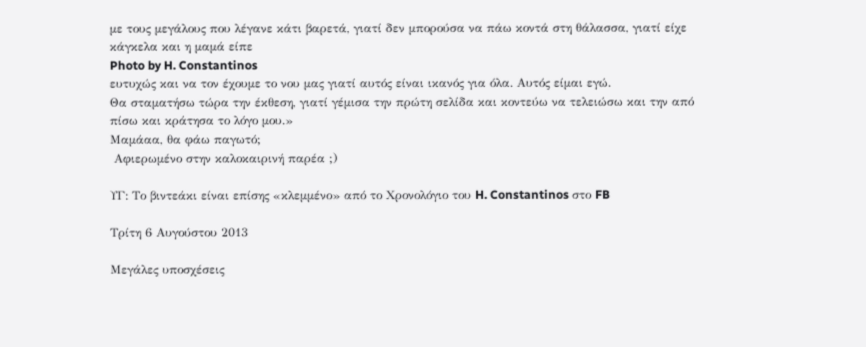με τους μεγάλους που λέγανε κάτι βαρετά, γιατί δεν μπορούσα να πάω κοντά στη θάλασσα, γιατί είχε κάγκελα και η μαμά είπε
Photo by H. Constantinos
ευτυχώς και να τον έχουμε το νου μας γιατί αυτός είναι ικανός για όλα. Αυτός είμαι εγώ.
Θα σταματήσω τώρα την έκθεση, γιατί γέμισα την πρώτη σελίδα και κοντεύω να τελειώσω και την από πίσω και κράτησα το λόγο μου.»
Μαμάαα, θα φάω παγωτό;
 Αφιερωμένο στην καλοκαιρινή παρέα ;)

ΥΓ: Το βιντεάκι είναι επίσης «κλεμμένο» από το Χρονολόγιο του H. Constantinos στο FB

Τρίτη 6 Αυγούστου 2013

Μεγάλες υποσχέσεις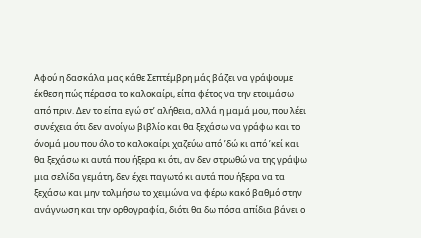Αφού η δασκάλα μας κάθε Σεπτέμβρη μάς βάζει να γράψουμε έκθεση πώς πέρασα το καλοκαίρι, είπα φέτος να την ετοιμάσω από πριν. Δεν το είπα εγώ στ’ αλήθεια, αλλά η μαμά μου, που λέει συνέχεια ότι δεν ανοίγω βιβλίο και θα ξεχάσω να γράφω και το όνομά μου που όλο το καλοκαίρι χαζεύω από ’δώ κι από ’κεί και θα ξεχάσω κι αυτά που ήξερα κι ότι, αν δεν στρωθώ να της γράψω μια σελίδα γεμάτη, δεν έχει παγωτό κι αυτά που ήξερα να τα ξεχάσω και μην τολμήσω το χειμώνα να φέρω κακό βαθμό στην ανάγνωση και την ορθογραφία, διότι θα δω πόσα απίδια βάνει ο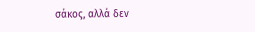σάκος, αλλά δεν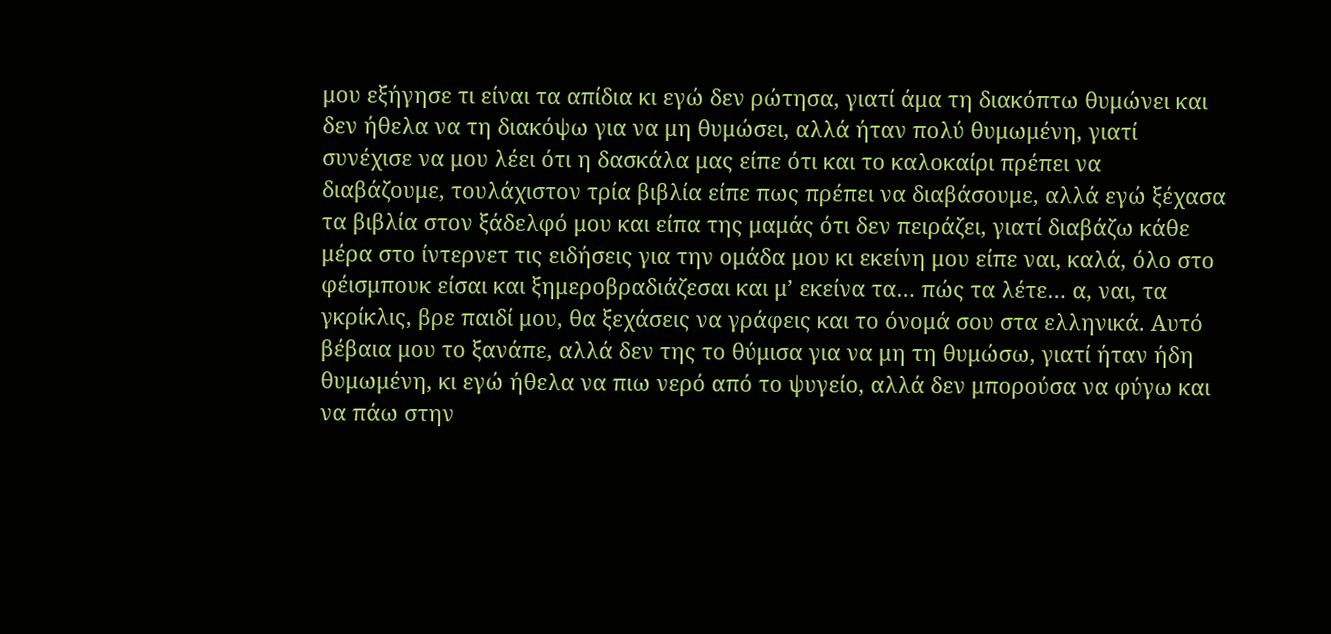μου εξήγησε τι είναι τα απίδια κι εγώ δεν ρώτησα, γιατί άμα τη διακόπτω θυμώνει και δεν ήθελα να τη διακόψω για να μη θυμώσει, αλλά ήταν πολύ θυμωμένη, γιατί συνέχισε να μου λέει ότι η δασκάλα μας είπε ότι και το καλοκαίρι πρέπει να διαβάζουμε, τουλάχιστον τρία βιβλία είπε πως πρέπει να διαβάσουμε, αλλά εγώ ξέχασα τα βιβλία στον ξάδελφό μου και είπα της μαμάς ότι δεν πειράζει, γιατί διαβάζω κάθε μέρα στο ίντερνετ τις ειδήσεις για την ομάδα μου κι εκείνη μου είπε ναι, καλά, όλο στο φέισμπουκ είσαι και ξημεροβραδιάζεσαι και μ’ εκείνα τα… πώς τα λέτε… α, ναι, τα γκρίκλις, βρε παιδί μου, θα ξεχάσεις να γράφεις και το όνομά σου στα ελληνικά. Αυτό βέβαια μου το ξανάπε, αλλά δεν της το θύμισα για να μη τη θυμώσω, γιατί ήταν ήδη θυμωμένη, κι εγώ ήθελα να πιω νερό από το ψυγείο, αλλά δεν μπορούσα να φύγω και να πάω στην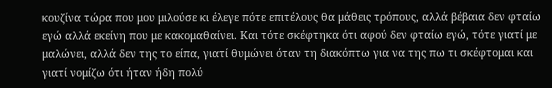κουζίνα τώρα που μου μιλούσε κι έλεγε πότε επιτέλους θα μάθεις τρόπους, αλλά βέβαια δεν φταίω εγώ αλλά εκείνη που με κακομαθαίνει. Και τότε σκέφτηκα ότι αφού δεν φταίω εγώ, τότε γιατί με μαλώνει, αλλά δεν της το είπα, γιατί θυμώνει όταν τη διακόπτω για να της πω τι σκέφτομαι και γιατί νομίζω ότι ήταν ήδη πολύ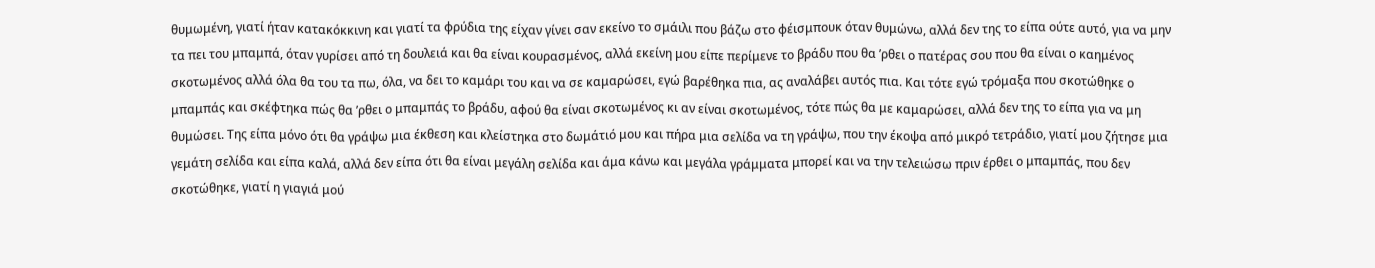θυμωμένη, γιατί ήταν κατακόκκινη και γιατί τα φρύδια της είχαν γίνει σαν εκείνο το σμάιλι που βάζω στο φέισμπουκ όταν θυμώνω, αλλά δεν της το είπα ούτε αυτό, για να μην τα πει του μπαμπά, όταν γυρίσει από τη δουλειά και θα είναι κουρασμένος, αλλά εκείνη μου είπε περίμενε το βράδυ που θα ’ρθει ο πατέρας σου που θα είναι ο καημένος σκοτωμένος αλλά όλα θα του τα πω, όλα, να δει το καμάρι του και να σε καμαρώσει, εγώ βαρέθηκα πια, ας αναλάβει αυτός πια. Και τότε εγώ τρόμαξα που σκοτώθηκε ο μπαμπάς και σκέφτηκα πώς θα ’ρθει ο μπαμπάς το βράδυ, αφού θα είναι σκοτωμένος κι αν είναι σκοτωμένος, τότε πώς θα με καμαρώσει, αλλά δεν της το είπα για να μη θυμώσει. Της είπα μόνο ότι θα γράψω μια έκθεση και κλείστηκα στο δωμάτιό μου και πήρα μια σελίδα να τη γράψω, που την έκοψα από μικρό τετράδιο, γιατί μου ζήτησε μια γεμάτη σελίδα και είπα καλά, αλλά δεν είπα ότι θα είναι μεγάλη σελίδα και άμα κάνω και μεγάλα γράμματα μπορεί και να την τελειώσω πριν έρθει ο μπαμπάς, που δεν σκοτώθηκε, γιατί η γιαγιά μού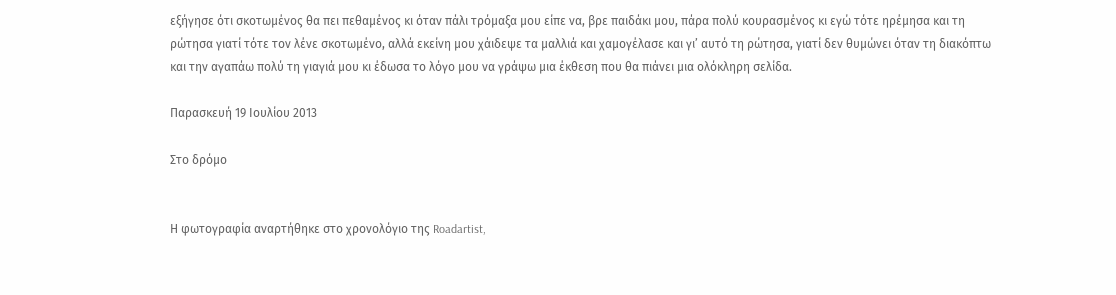εξήγησε ότι σκοτωμένος θα πει πεθαμένος κι όταν πάλι τρόμαξα μου είπε να, βρε παιδάκι μου, πάρα πολύ κουρασμένος κι εγώ τότε ηρέμησα και τη ρώτησα γιατί τότε τον λένε σκοτωμένο, αλλά εκείνη μου χάιδεψε τα μαλλιά και χαμογέλασε και γι’ αυτό τη ρώτησα, γιατί δεν θυμώνει όταν τη διακόπτω και την αγαπάω πολύ τη γιαγιά μου κι έδωσα το λόγο μου να γράψω μια έκθεση που θα πιάνει μια ολόκληρη σελίδα.

Παρασκευή 19 Ιουλίου 2013

Στο δρόμο


Η φωτογραφία αναρτήθηκε στο χρονολόγιο της Roadartist,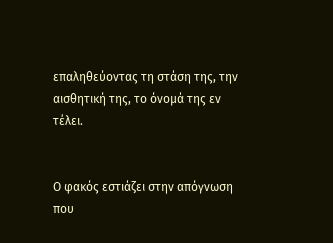επαληθεύοντας τη στάση της, την αισθητική της, το όνομά της εν τέλει.


Ο φακός εστιάζει στην απόγνωση που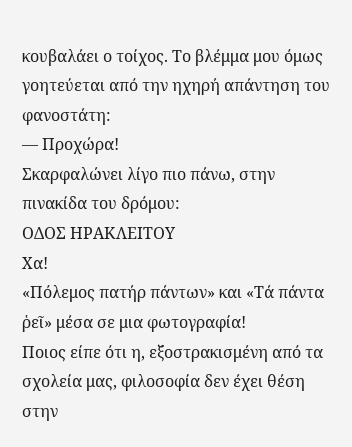κουβαλάει ο τοίχος. Το βλέμμα μου όμως γοητεύεται από την ηχηρή απάντηση του φανοστάτη:
— Προχώρα!
Σκαρφαλώνει λίγο πιο πάνω, στην πινακίδα του δρόμου:
ΟΔΟΣ ΗΡΑΚΛΕΙΤΟΥ
Χα!
«Πόλεμος πατήρ πάντων» και «Τά πάντα ῥεῖ» μέσα σε μια φωτογραφία!
Ποιος είπε ότι η, εξοστρακισμένη από τα σχολεία μας, φιλοσοφία δεν έχει θέση στην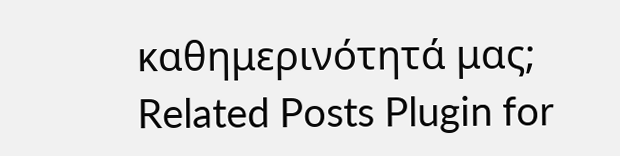καθημερινότητά μας;
Related Posts Plugin for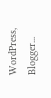WordPress, Blogger...